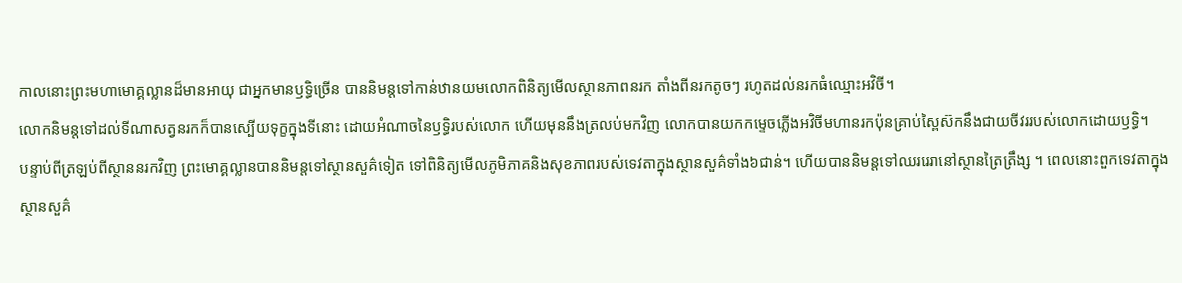កាលនោះព្រះមហាមោគ្គល្លានដ៏មានអាយុ ជាអ្នកមានឫទ្ធិច្រើន បាននិមន្តទៅកាន់ឋានយមលោកពិនិត្យមើលស្ថានភាពនរក តាំងពីនរកតូចៗ រហូតដល់នរកធំឈ្មោះអវិចី។
លោកនិមន្តទៅដល់ទីណាសត្វនរកក៏បានស្បើយទុក្ខក្នុងទីនោះ ដោយអំណាចនៃឫទ្ធិរបស់លោក ហើយមុននឹងត្រលប់មកវិញ លោកបានយកកម្ទេចភ្លើងអវិចីមហានរកប៉ុនគ្រាប់ស្ពៃស៊កនឹងជាយចីវររបស់លោកដោយឫទ្ធិ។
បន្ទាប់ពីត្រឡប់ពីស្ថាននរកវិញ ព្រះមោគ្គល្លានបាននិមន្តទៅស្ថានសួគ៌ទៀត ទៅពិនិត្យមើលភូមិភាគនិងសុខភាពរបស់ទេវតាក្នុងស្ថានសួគ៌ទាំង៦ជាន់។ ហើយបាននិមន្តទៅឈររេរានៅស្ថានត្រៃត្រឹង្ស ។ ពេលនោះពួកទេវតាក្នុងស្ថានសួគ៌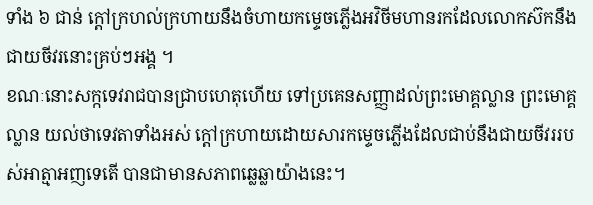ទាំង ៦ ជាន់ ក្តៅក្រហល់ក្រហាយនឹងចំហាយកម្ទេចភ្លើងអវិចីមហានរកដែលលោកស៊កនឹងជាយចីវរនោះគ្រប់ៗអង្គ ។
ខណៈនោះសក្កទេវរាជបានជ្រាបហេតុហើយ ទៅប្រគេនសញ្ញាដល់ព្រះមោគ្គល្លាន ព្រះមោគ្គល្លាន យល់ថាទេវតាទាំងអស់ ក្តៅក្រហាយដោយសារកម្ទេចភ្លើងដែលជាប់នឹងជាយចីវររបស់អាត្មាអញទេតើ បានជាមានសភាពឆ្លេឆ្លាយ៉ាងនេះ។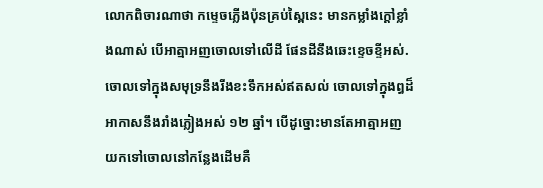លោកពិចារណាថា កម្ទេចភ្លើងប៉ុនគ្រប់ស្ពៃនេះ មានកម្លាំងក្តៅខ្លាំងណាស់ បើអាត្មាអញចោលទៅលើដី ផែនដីនឹងឆេះខ្ទេចខ្ទីអស់. ចោលទៅក្នុងសមុទ្រនឹងរីងខះទឹកអស់ឥតសល់ ចោលទៅក្នុងព្ធដ៏អាកាសនឹងរាំងភ្លៀងអស់ ១២ ឆ្នាំ។ បើដូច្នោះមានតែអាត្មាអញ យកទៅចោលនៅកន្លែងដើមគឺ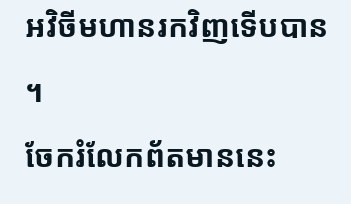អវិចីមហានរកវិញទើបបាន ។
ចែករំលែកព័តមាននេះ